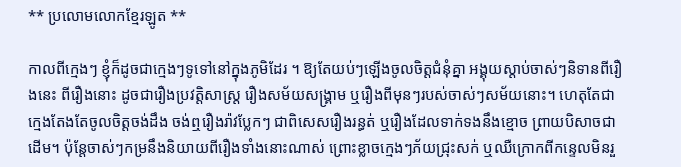** ប្រលោមលោកខ្មែរឡូត **

កាលពីក្មេងៗ ខ្ញុំក៏ដូចជាក្មេងៗទូទៅនៅក្នុងភូមិដែរ ។ ឱ្យតែយប់ៗឡើងចូលចិត្តជំនុំគ្នា អង្គុយស្តាប់ចាស់ៗនិទានពីរឿងនេះ ពីរឿងនោះ ដូចជារឿងប្រវត្តិសាស្រ្ត រឿងសម័យសង្គ្រាម ឬរឿងពីមុនៗរបស់ចាស់ៗសម័យនោះ។ ហេតុតែជាក្មេងតែងតែចូលចិត្តចង់ដឹង ចង់ឮរឿងរ៉ាវប្លែកៗ ជាពិសេសរឿងរន្ធត់ ឬរឿងដែលទាក់ទងនឹងខ្មោច ព្រាយបិសាចជាដើម។ ប៉ុន្តែចាស់ៗកម្រនឹងនិយាយពីរឿងទាំងនោះណាស់ ព្រោះខ្លាចក្មេងៗភ័យជ្រុះសក់ ឬឈឺក្រោកពីកន្ទេលមិនរួ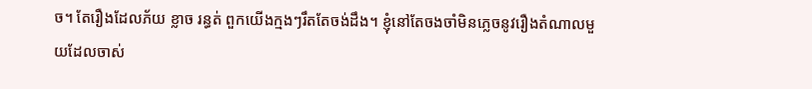ច។ តែរឿងដែលភ័យ ខ្លាច រន្ធត់ ពួកយើងក្មងៗរឹតតែចង់ដឹង។ ខ្ញុំនៅតែចងចាំមិនភ្លេចនូវរឿងតំណាលមួយដែលចាស់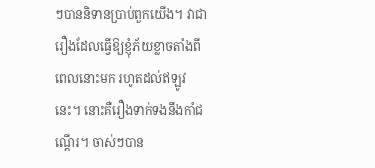ៗបាននិទានប្រាប់ពួកយើង។ វាជារឿងដែលធ្វើឱ្យខ្ញុំភ័យខ្លាចតាំងពីពេលនោះមក រហូតដល់ឥឡូវនេះ។ នោះគឺរឿងទាក់ទងនឹងកាំជណ្តើរ។ ចាស់ៗបាន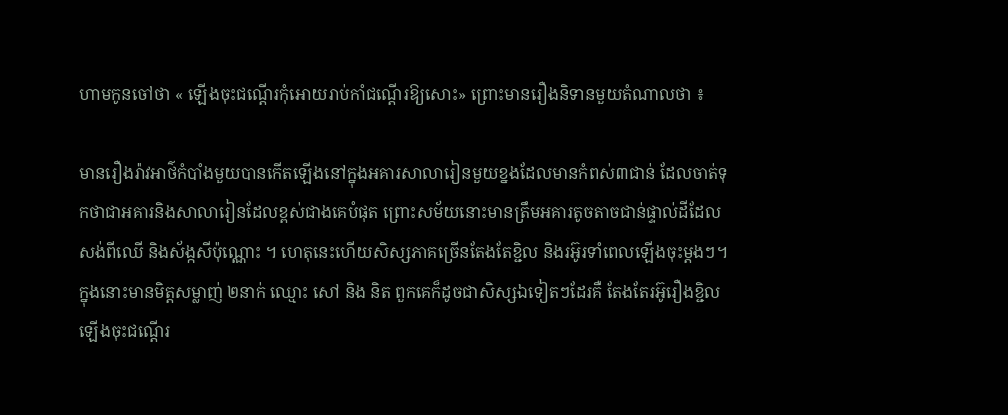ហាមកូនចៅថា « ឡើងចុះជណ្តើរកុំអោយរាប់កាំជណ្តើរឱ្យសោះ» ព្រោះមានរឿងនិទានមួយតំណាលថា ៖

មានរឿងរ៉ាវអាថ៌កំបាំងមួយបានកើតឡើងនៅក្នុងអគារសាលារៀនមួយខ្នងដែលមានកំពស់៣ជាន់ ដែលចាត់ទុកថាជាអគារនិងសាលារៀនដែលខ្ពស់ជាងគេបំផុត ព្រោះសម័យនោះមានត្រឹមអគារតូចតាចជាន់ផ្ទាល់ដីដែលសង់ពីឈើ និងស័ង្កសីប៉ុណ្ណោះ ។ ហេតុនេះហើយសិស្សភាគច្រើនតែងតែខ្ជិល និងរអ៊ូរទាំពេលឡើងចុះម្តងៗ។ ក្នុងនោះមានមិត្តសម្លាញ់ ២នាក់ ឈ្មោះ សៅ និង និត ពួកគេក៏ដូចជាសិស្សឯទៀតៗដែរគឺ តែងតែរអ៊ូរឿងខ្ជិលឡើងចុះជណ្តើរ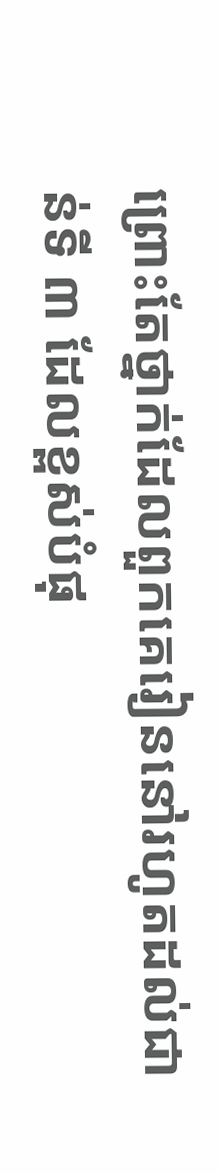ព្រោះតែថ្នាក់ដែលពួកគេរៀននៅរហូតដល់ជាន់ទី ៣ ដែលខ្ពស់បំផុ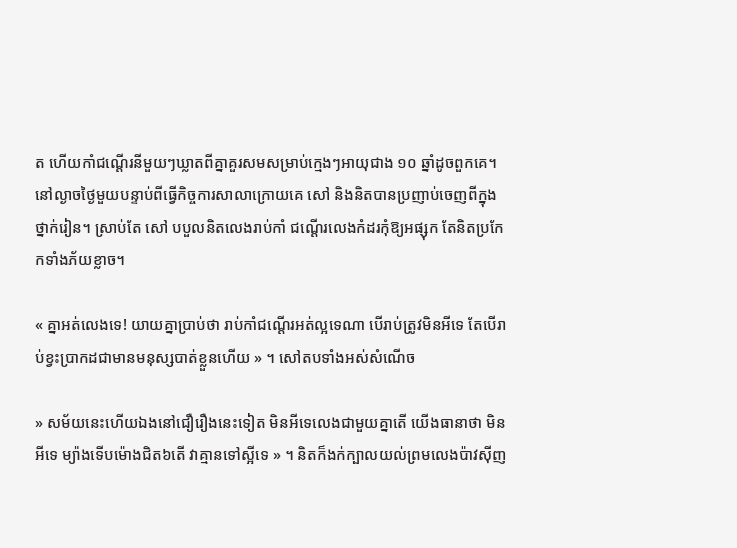ត ហើយកាំជណ្តើរនីមួយៗឃ្លាតពីគ្នាគួរសមសម្រាប់ក្មេងៗអាយុជាង ១០ ឆ្នាំដូចពួកគេ។ នៅល្ងាចថ្ងៃមួយបន្ទាប់ពីធ្វើកិច្ចការសាលាក្រោយគេ សៅ និងនិតបានប្រញាប់ចេញពីក្នុងថ្នាក់រៀន។ ស្រាប់តែ សៅ បបួលនិតលេងរាប់កាំ ជណ្តើរលេងកំដរកុំឱ្យអផ្សុក តែនិតប្រកែកទាំងភ័យខ្លាច។

« គ្នាអត់លេងទេ! យាយគ្នាប្រាប់ថា រាប់កាំជណ្តើរអត់ល្អទេណា បើរាប់ត្រូវមិនអីទេ តែបើរាប់ខ្វះប្រាកដជាមានមនុស្សបាត់ខ្លួនហើយ » ។ សៅតបទាំងអស់សំណើច

» សម័យនេះហើយឯងនៅជឿរឿងនេះទៀត មិនអីទេលេងជាមួយគ្នាតើ យើងធានាថា មិនអីទេ ម្យ៉ាងទើបម៉ោងជិត៦តើ វាគ្មានទៅស្អីទេ » ។ និតក៏ងក់ក្បាលយល់ព្រមលេងប៉ាវស៊ីញ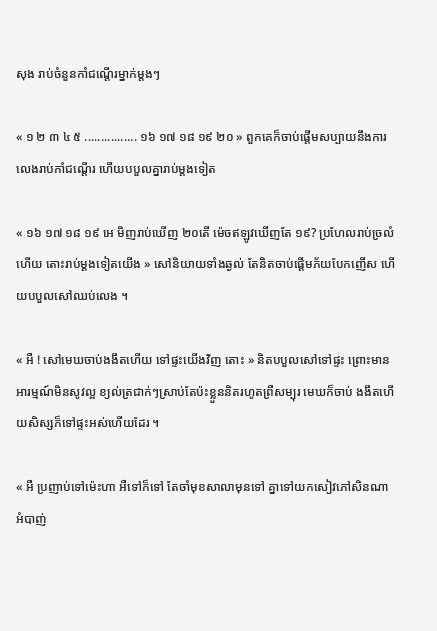សុង រាប់ចំនួនកាំជណ្តើរម្នាក់ម្តងៗ

« ១ ២ ៣ ៤ ៥ ................ ១៦ ១៧ ១៨ ១៩ ២០ » ពួកគេក៏ចាប់ផ្តើមសប្បាយនឹងការលេងរាប់កាំជណ្តើរ ហើយបបួលគ្នារាប់ម្តងទៀត

« ១៦ ១៧ ១៨ ១៩ អេ មិញរាប់ឃើញ ២០តើ ម៉េចឥឡូវឃើញតែ ១៩? ប្រហែលរាប់ច្រលំហើយ តោះរាប់ម្តងទៀតយើង » សៅនិយាយទាំងឆ្ងល់ តែនិតចាប់ផ្តើមភ័យបែកញើស ហើយបបួលសៅឈប់លេង ។

« អឺ ! សៅមេឃចាប់ងងឹតហើយ ទៅផ្ទះយើងវិញ តោះ » និតបបួលសៅទៅផ្ទះ ព្រោះមានអារម្មណ៍មិនសូវល្អ ខ្យល់ត្រជាក់ៗស្រាប់តែប៉ះខ្លួននិតរហូតព្រឺសម្បុរ មេឃក៏ចាប់ ងងឹតហើយសិស្សក៏ទៅផ្ទះអស់ហើយដែរ ។

« អឺ ប្រញាប់ទៅម៉េះហា អឺទៅក៏ទៅ តែចាំមុខសាលាមុនទៅ គ្នាទៅយកសៀវភៅសិនណា អំបាញ់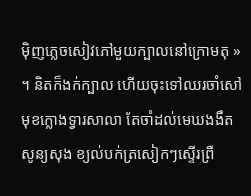ម៉ិញភ្លេចសៀវភៅមួយក្បាលនៅក្រោមតុ » ។ និតក៏ងក់ក្បាល ហើយចុះទៅឈរចាំសៅមុខក្លោងទ្វារសាលា តែចាំដល់មេឃងងឹតសូន្យសុង ខ្យល់បក់ត្រសៀកៗស្ទើរព្រឺ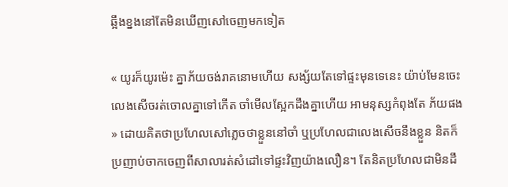ឆ្អឹងខ្នងនៅតែមិនឃើញសៅចេញមកទៀត

« យូរក៏យូរម៉េះ គ្នាភ័យចង់រាគនោមហើយ សង្ស័យតែទៅផ្ទះមុនទេនេះ យ៉ាប់មែនចេះលេងសើចរត់ចោលគ្នាទៅកើត ចាំមើលស្អែកដឹងគ្នាហើយ អាមនុស្សកំពុងតែ ភ័យផង » ដោយគិតថាប្រហែលសៅភ្លេចថាខ្លួននៅចាំ ឬប្រហែលជាលេងសើចនឹងខ្លួន និតក៏ប្រញាប់ចាកចេញពីសាលារត់សំដៅទៅផ្ទះវិញយ៉ាងលឿន។ តែនិតប្រហែលជាមិនដឹ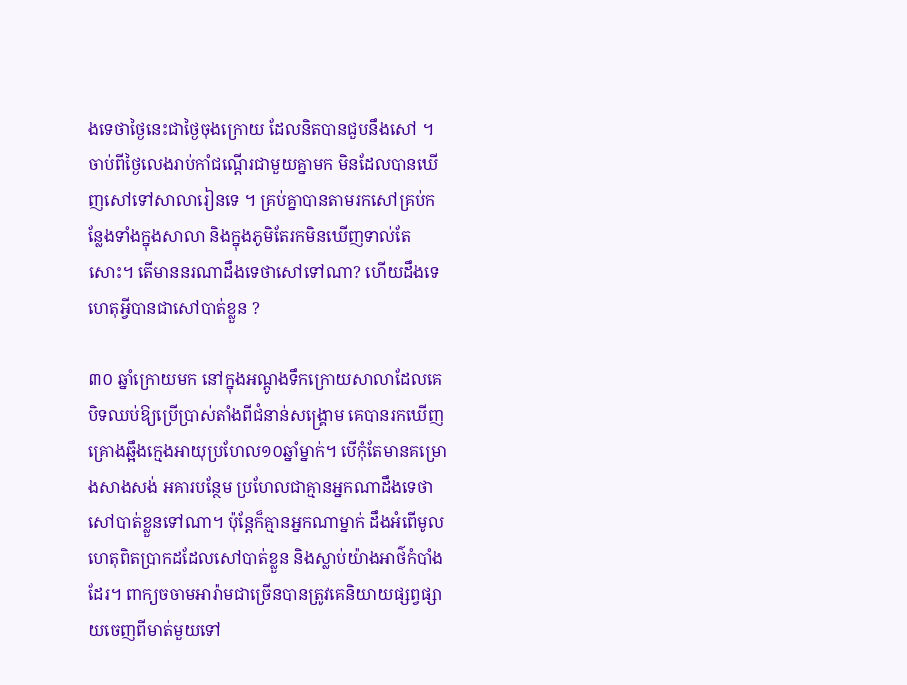ងទេថាថ្ងៃនេះជាថ្ងៃចុងក្រោយ ដែលនិតបានជួបនឹងសៅ ។ ចាប់ពីថ្ងៃលេងរាប់កាំជណ្តើរជាមួយគ្នាមក មិនដែលបានឃើញសៅទៅសាលារៀនទេ ។ គ្រប់គ្នាបានតាមរកសៅគ្រប់កន្លែងទាំងក្នុងសាលា និងក្នុងភូមិតែរកមិនឃើញទាល់តែសោះ។ តើមាននរណាដឹងទេថាសៅទៅណា? ហើយដឹងទេហេតុអ្វីបានជាសៅបាត់ខ្លួន ?

៣០ ឆ្នាំក្រោយមក នៅក្នុងអណ្តូងទឹកក្រោយសាលាដែលគេបិទឈប់ឱ្យប្រើប្រាស់តាំងពីជំនាន់សង្គ្រោម គេបានរកឃើញគ្រោងឆ្អឹងក្មេងអាយុប្រហែល១០ឆ្នាំម្នាក់។ បើកុំតែមានគម្រោងសាងសង់ អគារបន្ថែម ប្រហែលជាគ្មានអ្នកណាដឹងទេថាសៅបាត់ខ្លួនទៅណា។ ប៉ុន្តែក៏គ្មានអ្នកណាម្នាក់ ដឹងអំពើមូលហេតុពិតប្រាកដដែលសៅបាត់ខ្លួន និងស្លាប់យ៉ាងអាថ៌កំបាំងដែរ។ ពាក្យចចាមអារ៉ាមជាច្រើនបានត្រូវគេនិយាយផ្សព្វផ្សាយចេញពីមាត់មួយទៅ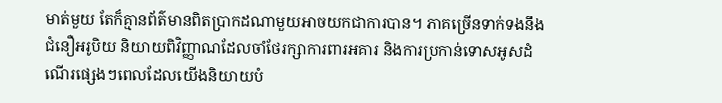មាត់មួយ តែក៏គ្មានព័ត៌មានពិតប្រាកដណាមួយអាចយកជាការបាន។ ភាគច្រើនទាក់ទងនឹងជំនឿអរូបិយ និយាយពិវិញ្ញាណដែលចាំថែរក្សាការពារអគារ និងការប្រកាន់ទោសអូសដំណើរផ្សេងៗពេលដែលយើងនិយាយបំ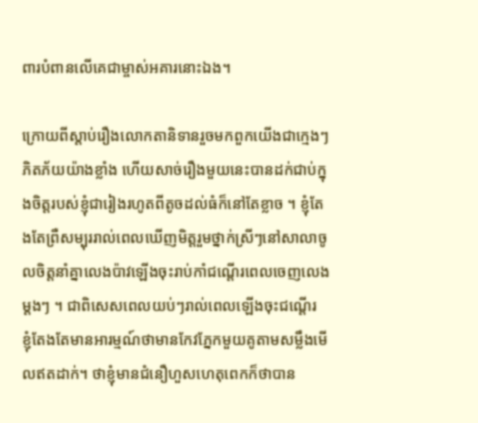ពារបំពានលើគេជាម្ចាស់អគារនោះឯង។

ក្រោយពីស្តាប់រឿងលោកតានិទានរួចមកពួកយើងជាក្មេងៗភិតភ័យយ៉ាងខ្លាំង ហើយសាច់រឿងមួយនេះបានដក់ជាប់ក្នុងចិត្តរបស់ខ្ញុំជារៀងរហូតពីតូចដល់ធំក៏នៅតែខ្លាច ។ ខ្ញុំតែងតែព្រឺសម្បុររាល់ពេលឃើញមិត្តរួមថ្នាក់ស្រីៗនៅសាលាចូលចិត្តនាំគ្នាលេងប៉ាវឡើងចុះរាប់កាំជណ្តើរពេលចេញលេងម្តងៗ ។ ជាពិសេសពេលយប់ៗរាល់ពេលឡើងចុះជណ្តើរ ខ្ញុំតែងតែមានអារម្មណ៍ថាមានកែវភ្នែកមួយគូតាមសម្លឹងមើលឥតដាក់។ ថាខ្ញុំមានជំនឿហួសហេតុពេកក៏ថាបាន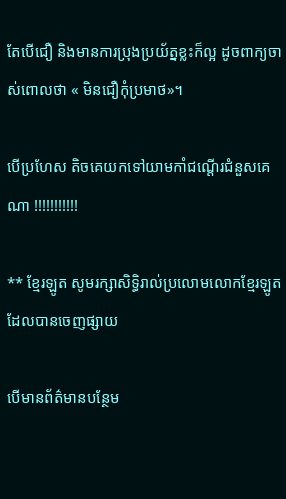តែបើជឿ និងមានការប្រុងប្រយ័ត្នខ្លះក៏ល្អ ដូចពាក្យចាស់ពោលថា « មិនជឿកុំប្រមាថ»។

បើប្រហែស តិចគេយកទៅយាមកាំជណ្តើរជំនួសគេណា !!!!!!!!!!!

** ខ្មែរឡូត សូមរក្សាសិទ្ធិរាល់ប្រលោមលោកខ្មែរឡូត ដែលបានចេញផ្សាយ

បើមានព័ត៌មានបន្ថែម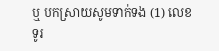ឬ បកស្រាយសូមទាក់ទង (1) លេខទូរ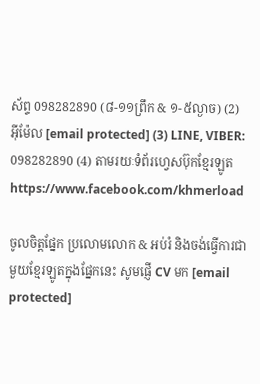ស័ព្ទ 098282890 (៨-១១ព្រឹក & ១-៥ល្ងាច) (2) អ៊ីម៉ែល [email protected] (3) LINE, VIBER: 098282890 (4) តាមរយៈទំព័រហ្វេសប៊ុកខ្មែរឡូត https://www.facebook.com/khmerload

ចូលចិត្តផ្នែក ប្រលោមលោក & អប់រំ និងចង់ធ្វើការជាមួយខ្មែរឡូតក្នុងផ្នែកនេះ សូមផ្ញើ CV មក [email protected]